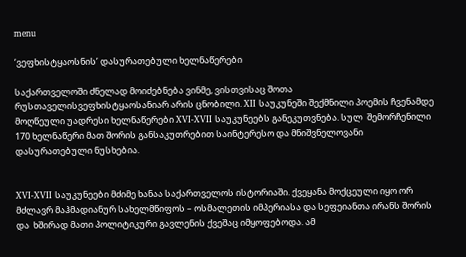menu

‘ვეფხისტყაოსნის’ დასურათებული ხელნაწერები

საქართველოში ძნელად მოიძებნება ვინმე, ვისთვისაც შოთა რუსთაველისვეფხისტყაოსანიარ არის ცნობილი. XII საუკუნეში შექმნილი პოემის ჩვენამდე მოღწეული უადრესი ხელნაწერები XVI-XVII საუკუნეებს განეკუთვნება. სულ  შემორჩენილი 170 ხელნაწერი მათ შორის განსაკუთრებით საინტერესო და მნიშვნელოვანი დასურათებული ნუსხებია.


XVI-XVII საუკუნეები მძიმე ხანაა საქართველოს ისტორიაში. ქვეყანა მოქცეული იყო ორ მძლავრ მაჰმადიანურ სახელმწიფოს – ოსმალეთის იმპერიასა და სეფეიანთა ირანს შორის და  ხშირად მათი პოლიტიკური გავლენის ქვეშაც იმყოფებოდა. ამ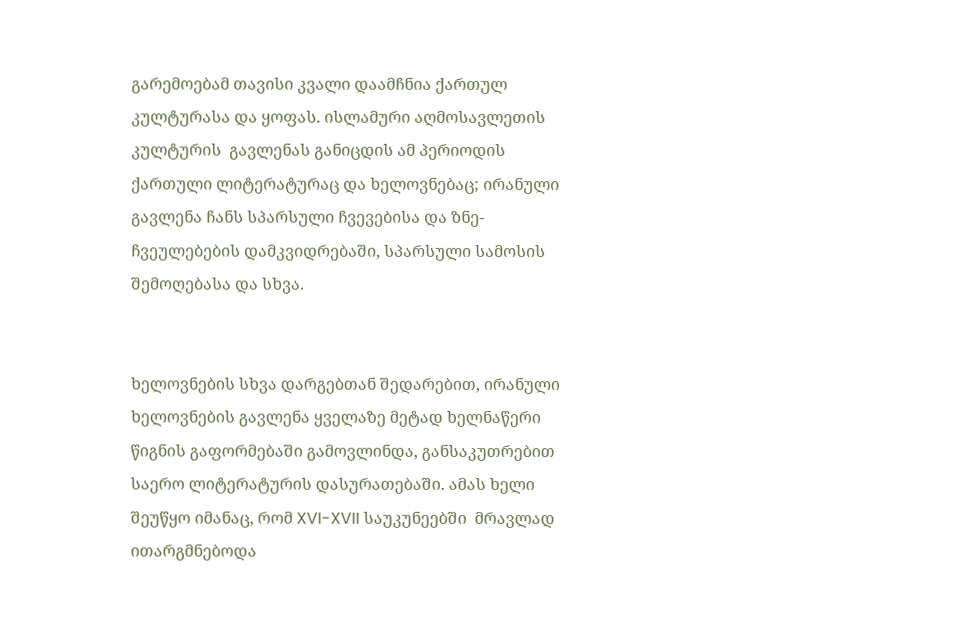გარემოებამ თავისი კვალი დაამჩნია ქართულ კულტურასა და ყოფას. ისლამური აღმოსავლეთის კულტურის  გავლენას განიცდის ამ პერიოდის ქართული ლიტერატურაც და ხელოვნებაც; ირანული გავლენა ჩანს სპარსული ჩვევებისა და ზნე-ჩვეულებების დამკვიდრებაში, სპარსული სამოსის შემოღებასა და სხვა.


ხელოვნების სხვა დარგებთან შედარებით, ირანული ხელოვნების გავლენა ყველაზე მეტად ხელნაწერი წიგნის გაფორმებაში გამოვლინდა, განსაკუთრებით საერო ლიტერატურის დასურათებაში. ამას ხელი შეუწყო იმანაც, რომ XVI-XVII საუკუნეებში  მრავლად ითარგმნებოდა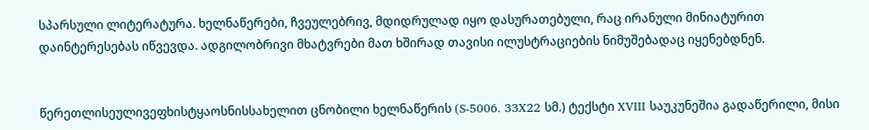სპარსული ლიტერატურა. ხელნაწერები, ჩვეულებრივ, მდიდრულად იყო დასურათებული, რაც ირანული მინიატურით დაინტერესებას იწვევდა. ადგილობრივი მხატვრები მათ ხშირად თავისი ილუსტრაციების ნიმუშებადაც იყენებდნენ.


წერეთლისეულივეფხისტყაოსნისსახელით ცნობილი ხელნაწერის (S-5006. 33X22 სმ.) ტექსტი XVIII საუკუნეშია გადაწერილი, მისი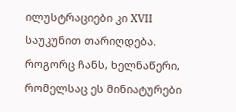ილუსტრაციები კი XVII საუკუნით თარიღდება. როგორც ჩანს, ხელნაწერი, რომელსაც ეს მინიატურები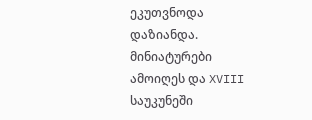ეკუთვნოდა დაზიანდა. მინიატურები ამოიღეს და XVIII საუკუნეში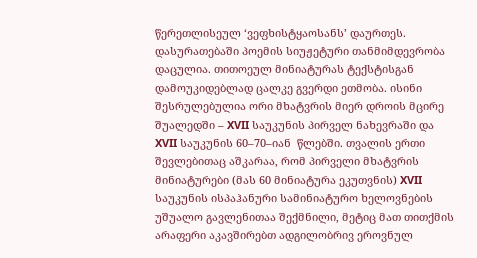წერეთლისეულ ‘ვეფხისტყაოსანს’ დაურთეს. დასურათებაში პოემის სიუჟეტური თანმიმდევრობა დაცულია. თითოეულ მინიატურას ტექსტისგან დამოუკიდებლად ცალკე გვერდი ეთმობა. ისინი შესრულებულია ორი მხატვრის მიერ დროის მცირე შუალედში – XVII საუკუნის პირველ ნახევრაში და XVII საუკუნის 60–70–იან  წლებში. თვალის ერთი შევლებითაც აშკარაა, რომ პირველი მხატვრის მინიატურები (მას 60 მინიატურა ეკუთვნის) XVII საუკუნის ისპაჰანური სამინიატურო ხელოვნების უშუალო გავლენითაა შექმნილი, მეტიც მათ თითქმის არაფერი აკავშირებთ ადგილობრივ ეროვნულ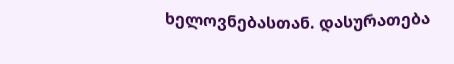ხელოვნებასთან. დასურათება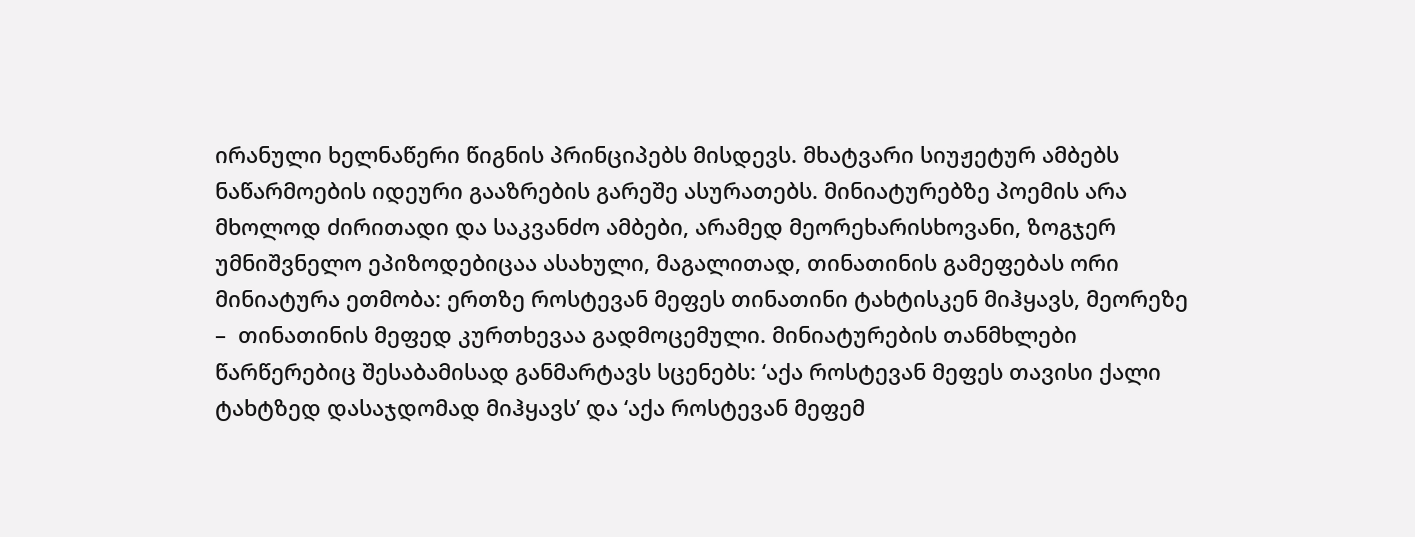ირანული ხელნაწერი წიგნის პრინციპებს მისდევს. მხატვარი სიუჟეტურ ამბებს ნაწარმოების იდეური გააზრების გარეშე ასურათებს. მინიატურებზე პოემის არა მხოლოდ ძირითადი და საკვანძო ამბები, არამედ მეორეხარისხოვანი, ზოგჯერ უმნიშვნელო ეპიზოდებიცაა ასახული, მაგალითად, თინათინის გამეფებას ორი მინიატურა ეთმობა: ერთზე როსტევან მეფეს თინათინი ტახტისკენ მიჰყავს, მეორეზე –  თინათინის მეფედ კურთხევაა გადმოცემული. მინიატურების თანმხლები წარწერებიც შესაბამისად განმარტავს სცენებს: ‘აქა როსტევან მეფეს თავისი ქალი ტახტზედ დასაჯდომად მიჰყავს’ და ‘აქა როსტევან მეფემ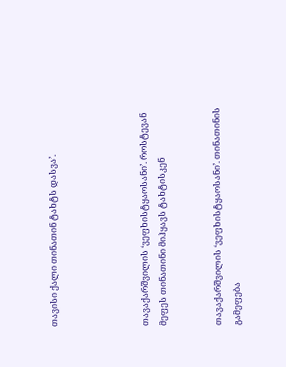თავისი ქალი თინათინ ტახტს დასვა’.




თავაქარშვილის ‘ვეფხისტყაოსანი’. როსტევან მეფეს თინათინი მიჰყავს ტახტისკენ


თავაქარშვილის ‘ვეფხისტყაოსანი’. თინათინის გამეფება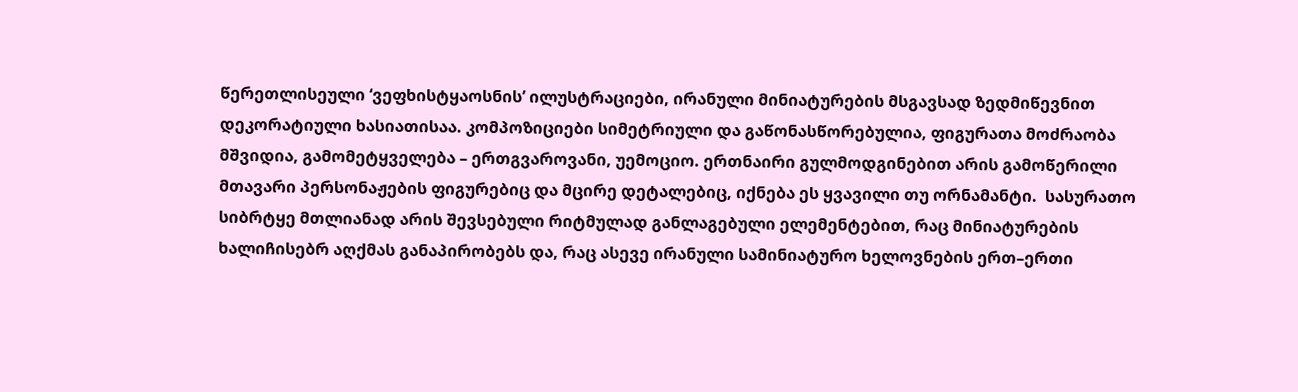წერეთლისეული ‘ვეფხისტყაოსნის’ ილუსტრაციები, ირანული მინიატურების მსგავსად ზედმიწევნით დეკორატიული ხასიათისაა. კომპოზიციები სიმეტრიული და გაწონასწორებულია, ფიგურათა მოძრაობა მშვიდია, გამომეტყველება – ერთგვაროვანი, უემოციო. ერთნაირი გულმოდგინებით არის გამოწერილი მთავარი პერსონაჟების ფიგურებიც და მცირე დეტალებიც, იქნება ეს ყვავილი თუ ორნამანტი.  სასურათო სიბრტყე მთლიანად არის შევსებული რიტმულად განლაგებული ელემენტებით, რაც მინიატურების ხალიჩისებრ აღქმას განაპირობებს და, რაც ასევე ირანული სამინიატურო ხელოვნების ერთ–ერთი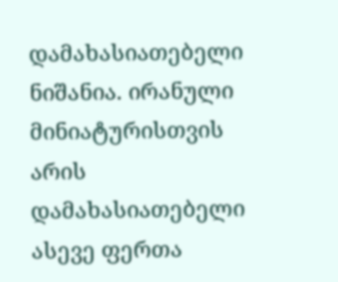დამახასიათებელი ნიშანია. ირანული მინიატურისთვის არის დამახასიათებელი ასევე ფერთა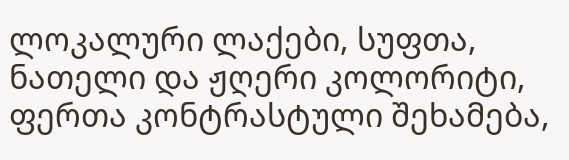ლოკალური ლაქები, სუფთა, ნათელი და ჟღერი კოლორიტი, ფერთა კონტრასტული შეხამება,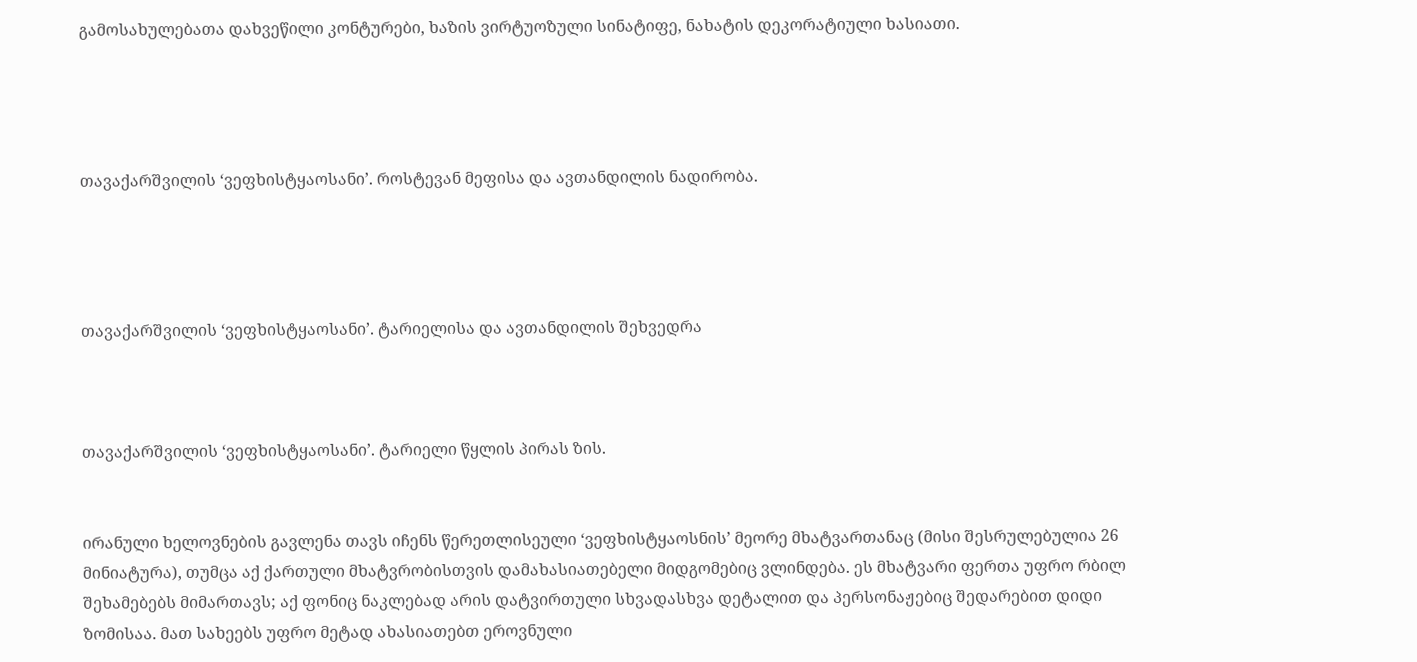გამოსახულებათა დახვეწილი კონტურები, ხაზის ვირტუოზული სინატიფე, ნახატის დეკორატიული ხასიათი.




თავაქარშვილის ‘ვეფხისტყაოსანი’. როსტევან მეფისა და ავთანდილის ნადირობა.




თავაქარშვილის ‘ვეფხისტყაოსანი’. ტარიელისა და ავთანდილის შეხვედრა



თავაქარშვილის ‘ვეფხისტყაოსანი’. ტარიელი წყლის პირას ზის.


ირანული ხელოვნების გავლენა თავს იჩენს წერეთლისეული ‘ვეფხისტყაოსნის’ მეორე მხატვართანაც (მისი შესრულებულია 26 მინიატურა), თუმცა აქ ქართული მხატვრობისთვის დამახასიათებელი მიდგომებიც ვლინდება. ეს მხატვარი ფერთა უფრო რბილ შეხამებებს მიმართავს; აქ ფონიც ნაკლებად არის დატვირთული სხვადასხვა დეტალით და პერსონაჟებიც შედარებით დიდი ზომისაა. მათ სახეებს უფრო მეტად ახასიათებთ ეროვნული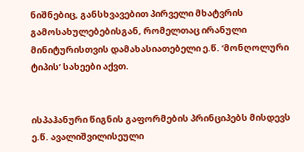ნიშნებიც, განსხვავებით პირველი მხატვრის გამოსახულებებისგან, რომელთაც ირანული მინიტურისთვის დამახასიათებელი ე.წ. ‘მონღოლური ტიპის’ სახეები აქვთ.


ისპაჰანური წიგნის გაფორმების პრინციპებს მისდევს ე.წ. ავალიშვილისეული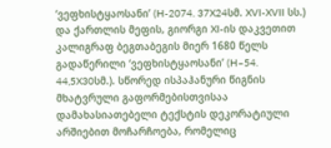‘ვეფხისტყაოსანი’ (H-2074. 37X24სმ. XVI-XVII სს.) და ქართლის მეფის, გიორგი XI-ის დაკვეთით კალიგრაფ ბეგთაბეგის მიერ 1680 წელს გადაწერილი ‘ვეფხისტყაოსანი’ (H–54. 44,5X30სმ.). სწორედ ისპაჰანური წიგნის მხატვრული გაფორმებისთვისაა დამახასიათებელი ტექსტის დეკორატიული არშიებით მოჩარჩოება, რომელიც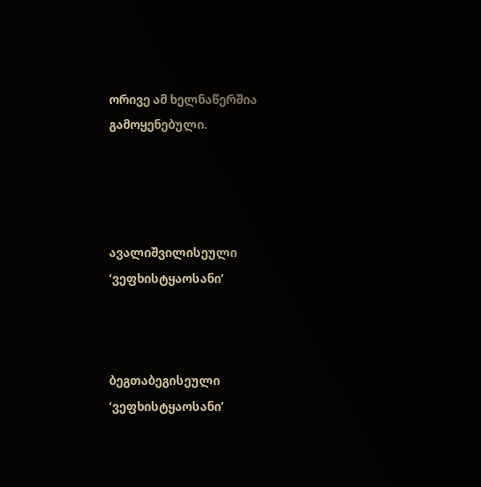ორივე ამ ხელნაწერშია გამოყენებული.




ავალიშვილისეული ‘ვეფხისტყაოსანი’



ბეგთაბეგისეული ‘ვეფხისტყაოსანი’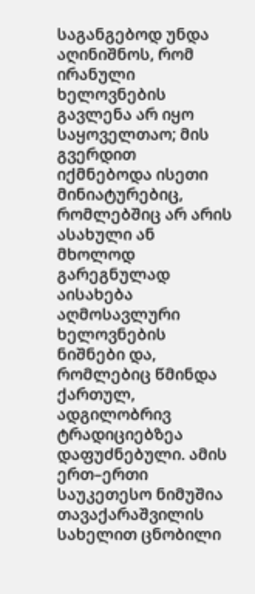საგანგებოდ უნდა აღინიშნოს, რომ ირანული ხელოვნების გავლენა არ იყო საყოველთაო; მის გვერდით იქმნებოდა ისეთი მინიატურებიც, რომლებშიც არ არის ასახული ან მხოლოდ გარეგნულად აისახება აღმოსავლური ხელოვნების ნიშნები და, რომლებიც წმინდა ქართულ, ადგილობრივ ტრადიციებზეა დაფუძნებული. ამის ერთ–ერთი საუკეთესო ნიმუშია თავაქარაშვილის სახელით ცნობილი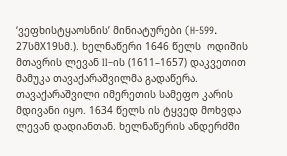‘ვეფხისტყაოსნის’ მინიატურები (H-599. 27სმX19სმ.). ხელნაწერი 1646 წელს  ოდიშის მთავრის ლევან II–ის (1611–1657) დაკვეთით მამუკა თავაქარაშვილმა გადაწერა. თავაქარაშვილი იმერეთის სამეფო კარის მდივანი იყო. 1634 წელს ის ტყვედ მოხვდა ლევან დადიანთან. ხელნაწერის ანდერძში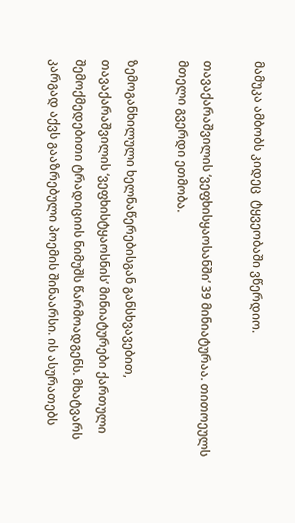მამუკა ამბობს კიდეც  ტყვეობაში ვწერდიო.

თავაქარაშვილის ‘ვეფხისყაოსანში’ 39 მინიატურაა. თითოეულს მთელი გვერდი ეთმობა.

ზემოგანხილული ხელნაწერებისგან განსხვავებით, თავაქარაშვილის ‘ვეფხისტყაოსნის’ მინიატურები ქართული შემოქმედებითი ტრადიციის ნიმუშს წარმოადგენს. მხატვარს კარგად აქვს გააზრებული პოემის შინაარსი. ის ასურათებს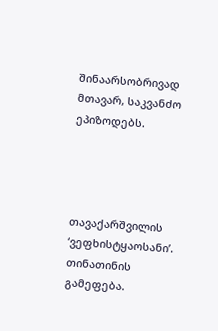შინაარსობრივად მთავარ, საკვანძო ეპიზოდებს.




თავაქარშვილის ‘ვეფხისტყაოსანი’. თინათინის გამეფება.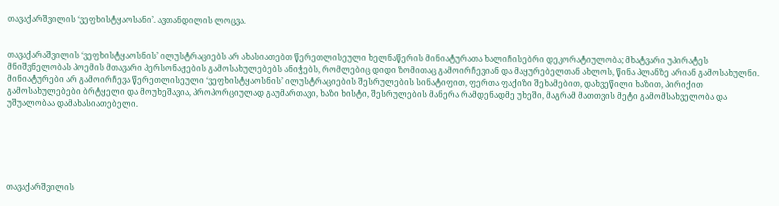თავაქარშვილის ‘ვეფხისტყაოსანი’. ავთანდილის ლოცვა.


თავაქარაშვილის ‘ვეფხისტყაოსნის’ ილუსტრაციებს არ ახასიათებთ წერეთლისეული ხელნაწერის მინიატურათა ხალიჩისებრი დეკორატიულობა; მხატვარი უპირატეს მნიშვნელობას პოემის მთავარი პერსონაჟების გამოსახულებებს ანიჭებს, რომლებიც დიდი ზომითაც გამოირჩევიან და მაყურებელთან ახლოს, წინა პლანზე არიან გამოსახულნი. მინიატურები არ გამოირჩევა წერეთლისეული ‘ვეფხისტყაოსნის’ ილუსტრაციების შესრულების სინატიფით, ფერთა ფაქიზი შეხამებით, დახვეწილი ხაზით, პირიქით გამოსახულებები ბრტყელი და მოუხეშავია, პროპორციულად გაუმართავი, ხაზი ხისტი, შესრულების მანერა რამდენადმე უხეში, მაგრამ მათთვის მეტი გამომსახველობა და უშუალობაა დამახასიათებელი.






თავაქარშვილის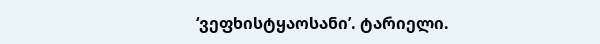‘ვეფხისტყაოსანი’. ტარიელი.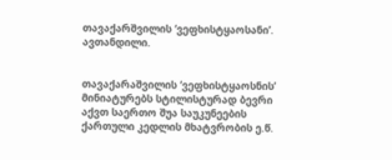თავაქარშვილის ‘ვეფხისტყაოსანი’. ავთანდილი.


თავაქარაშვილის ‘ვეფხისტყაოსნის’ მინიატურებს სტილისტურად ბევრი აქვთ საერთო შუა საუკუნეების ქართული კედლის მხატვრობის ე.წ.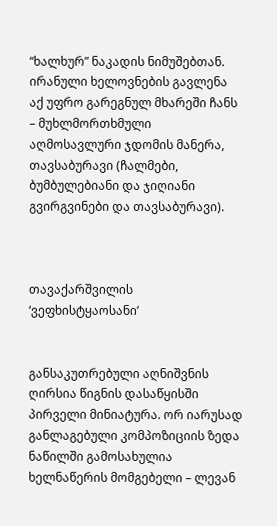“ხალხურ” ნაკადის ნიმუშებთან. ირანული ხელოვნების გავლენა აქ უფრო გარეგნულ მხარეში ჩანს – მუხლმორთხმული აღმოსავლური ჯდომის მანერა, თავსაბურავი (ჩალმები, ბუმბულებიანი და ჯიღიანი გვირგვინები და თავსაბურავი).



თავაქარშვილის ‘ვეფხისტყაოსანი’


განსაკუთრებული აღნიშვნის ღირსია წიგნის დასაწყისში პირველი მინიატურა. ორ იარუსად განლაგებული კომპოზიციის ზედა ნაწილში გამოსახულია ხელნაწერის მომგებელი – ლევან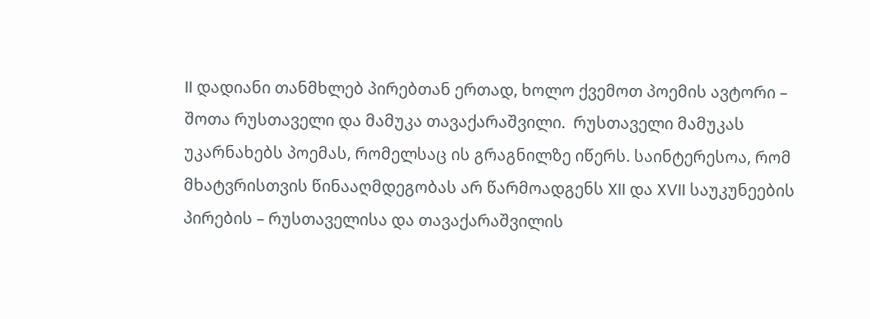II დადიანი თანმხლებ პირებთან ერთად, ხოლო ქვემოთ პოემის ავტორი – შოთა რუსთაველი და მამუკა თავაქარაშვილი.  რუსთაველი მამუკას უკარნახებს პოემას, რომელსაც ის გრაგნილზე იწერს. საინტერესოა, რომ მხატვრისთვის წინააღმდეგობას არ წარმოადგენს XII და XVII საუკუნეების პირების – რუსთაველისა და თავაქარაშვილის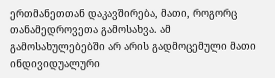ერთმანეთთან დაკავშირება, მათი, როგორც თანამედროვეთა გამოსახვა. ამ გამოსახულებებში არ არის გადმოცემული მათი ინდივიდუალური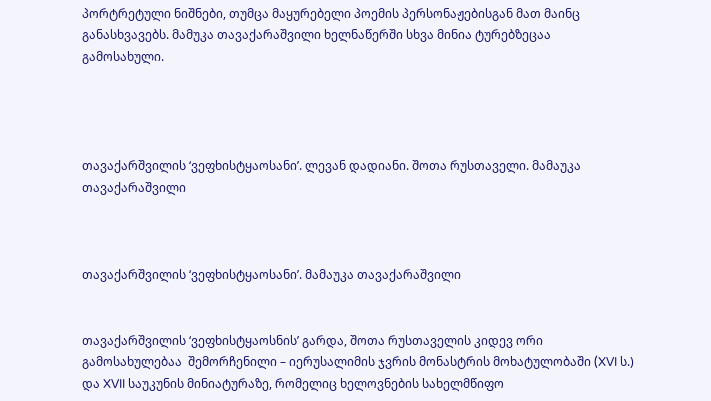პორტრეტული ნიშნები, თუმცა მაყურებელი პოემის პერსონაჟებისგან მათ მაინც განასხვავებს. მამუკა თავაქარაშვილი ხელნაწერში სხვა მინია ტურებზეცაა  გამოსახული.




თავაქარშვილის ‘ვეფხისტყაოსანი’. ლევან დადიანი. შოთა რუსთაველი. მამაუკა თავაქარაშვილი



თავაქარშვილის ‘ვეფხისტყაოსანი’. მამაუკა თავაქარაშვილი


თავაქარშვილის ‘ვეფხისტყაოსნის’ გარდა, შოთა რუსთაველის კიდევ ორი გამოსახულებაა  შემორჩენილი – იერუსალიმის ჯვრის მონასტრის მოხატულობაში (XVI ს.) და XVII საუკუნის მინიატურაზე, რომელიც ხელოვნების სახელმწიფო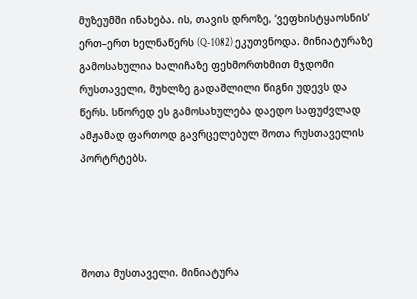მუზეუმში ინახება. ის, თავის დროზე, ‘ვეფხისტყაოსნის’ ერთ–ერთ ხელნაწერს (Q-1082) ეკუთვნოდა. მინიატურაზე გამოსახულია ხალიჩაზე ფეხმორთხმით მჯდომი რუსთაველი, მუხლზე გადაშლილი წიგნი უდევს და წერს. სწორედ ეს გამოსახულება დაედო საფუძვლად ამჟამად ფართოდ გავრცელებულ შოთა რუსთაველის  პორტრტებს.




შოთა მუსთაველი. მინიატურა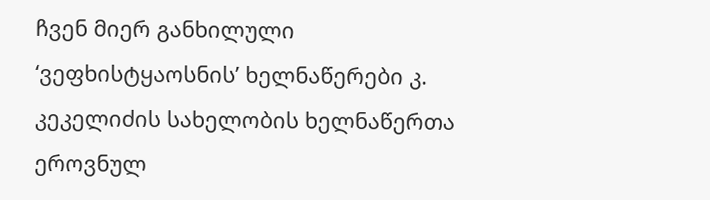ჩვენ მიერ განხილული ‘ვეფხისტყაოსნის’ ხელნაწერები კ. კეკელიძის სახელობის ხელნაწერთა ეროვნულ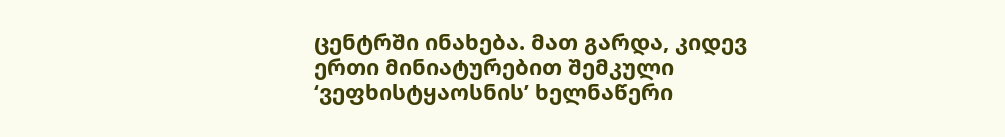ცენტრში ინახება. მათ გარდა, კიდევ ერთი მინიატურებით შემკული ‘ვეფხისტყაოსნის’ ხელნაწერი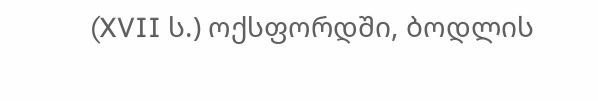(XVII ს.) ოქსფორდში, ბოდლის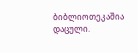ბიბლიოთეკაშია დაცული.